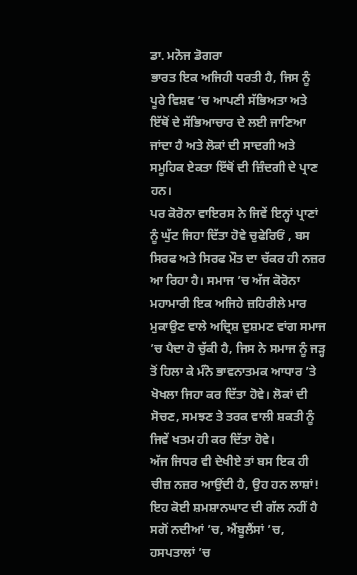ਡਾ. ਮਨੋਜ ਡੋਗਰਾ
ਭਾਰਤ ਇਕ ਅਜਿਹੀ ਧਰਤੀ ਹੈ, ਜਿਸ ਨੂੰ ਪੂਰੇ ਵਿਸ਼ਵ ’ਚ ਆਪਣੀ ਸੱਭਿਅਤਾ ਅਤੇ ਇੱਥੋਂ ਦੇ ਸੱਭਿਆਚਾਰ ਦੇ ਲਈ ਜਾਣਿਆ ਜਾਂਦਾ ਹੈ ਅਤੇ ਲੋਕਾਂ ਦੀ ਸਾਦਗੀ ਅਤੇ ਸਮੂਹਿਕ ਏਕਤਾ ਇੱਥੋਂ ਦੀ ਜ਼ਿੰਦਗੀ ਦੇ ਪ੍ਰਾਣ ਹਨ।
ਪਰ ਕੋਰੋਨਾ ਵਾਇਰਸ ਨੇ ਜਿਵੇਂ ਇਨ੍ਹਾਂ ਪ੍ਰਾਣਾਂ ਨੂੰ ਘੁੱਟ ਜਿਹਾ ਦਿੱਤਾ ਹੋਵੇ ਚੁਫੇਰਿਓਂ , ਬਸ ਸਿਰਫ ਅਤੇ ਸਿਰਫ ਮੌਤ ਦਾ ਚੱਕਰ ਹੀ ਨਜ਼ਰ ਆ ਰਿਹਾ ਹੈ। ਸਮਾਜ ’ਚ ਅੱਜ ਕੋਰੋਨਾ ਮਹਾਮਾਰੀ ਇਕ ਅਜਿਹੇ ਜ਼ਹਿਰੀਲੇ ਮਾਰ ਮੁਕਾਉਣ ਵਾਲੇ ਅਦ੍ਰਿਸ਼ ਦੁਸ਼ਮਣ ਵਾਂਗ ਸਮਾਜ ’ਚ ਪੈਦਾ ਹੋ ਚੁੱਕੀ ਹੈ, ਜਿਸ ਨੇ ਸਮਾਜ ਨੂੰ ਜੜ੍ਹ ਤੋਂ ਹਿਲਾ ਕੇ ਮੰਨੋ ਭਾਵਨਾਤਮਕ ਆਧਾਰ ’ਤੇ ਖੋਖਲਾ ਜਿਹਾ ਕਰ ਦਿੱਤਾ ਹੋਵੇ। ਲੋਕਾਂ ਦੀ ਸੋਚਣ, ਸਮਝਣ ਤੇ ਤਰਕ ਵਾਲੀ ਸ਼ਕਤੀ ਨੂੰ ਜਿਵੇਂ ਖਤਮ ਹੀ ਕਰ ਦਿੱਤਾ ਹੋਵੇ।
ਅੱਜ ਜਿਧਰ ਵੀ ਦੇਖੀਏ ਤਾਂ ਬਸ ਇਕ ਹੀ ਚੀਜ਼ ਨਜ਼ਰ ਆਉਂਦੀ ਹੈ, ਉਹ ਹਨ ਲਾਸ਼ਾਂ! ਇਹ ਕੋਈ ਸ਼ਮਸ਼ਾਨਘਾਟ ਦੀ ਗੱਲ ਨਹੀਂ ਹੈ ਸਗੋਂ ਨਦੀਆਂ ’ਚ, ਐਂਬੂਲੈਂਸਾਂ ’ਚ, ਹਸਪਤਾਲਾਂ ’ਚ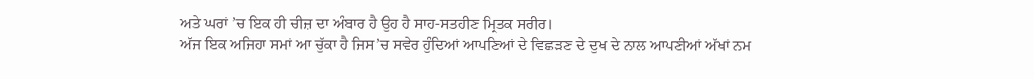ਅਤੇ ਘਰਾਂ ’ਚ ਇਕ ਹੀ ਚੀਜ਼ ਦਾ ਅੰਬਾਰ ਹੈ ਉਹ ਹੈ ਸਾਹ-ਸਤਹੀਣ ਮ੍ਰਿਤਕ ਸਰੀਰ।
ਅੱਜ ਇਕ ਅਜਿਹਾ ਸਮਾਂ ਆ ਚੁੱਕਾ ਹੈ ਜਿਸ’ਚ ਸਵੇਰ ਹੁੰਦਿਆਂ ਆਪਣਿਆਂ ਦੇ ਵਿਛੜਣ ਦੇ ਦੁਖ ਦੇ ਨਾਲ ਆਪਣੀਆਂ ਅੱਖਾਂ ਨਮ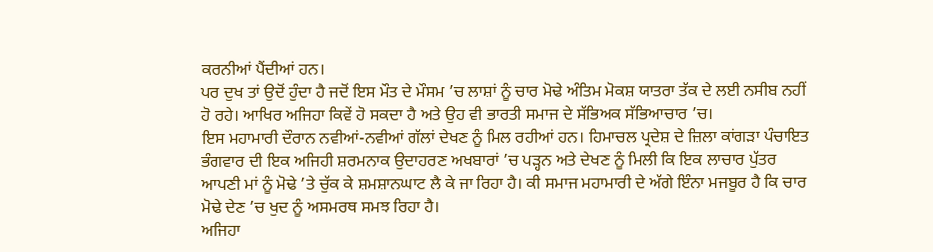ਕਰਨੀਆਂ ਪੈਂਦੀਆਂ ਹਨ।
ਪਰ ਦੁਖ ਤਾਂ ਉਦੋਂ ਹੁੰਦਾ ਹੈ ਜਦੋਂ ਇਸ ਮੌਤ ਦੇ ਮੌਸਮ ’ਚ ਲਾਸ਼ਾਂ ਨੂੰ ਚਾਰ ਮੋਢੇ ਅੰਤਿਮ ਮੋਕਸ਼ ਯਾਤਰਾ ਤੱਕ ਦੇ ਲਈ ਨਸੀਬ ਨਹੀਂ ਹੋ ਰਹੇ। ਆਖਿਰ ਅਜਿਹਾ ਕਿਵੇਂ ਹੋ ਸਕਦਾ ਹੈ ਅਤੇ ਉਹ ਵੀ ਭਾਰਤੀ ਸਮਾਜ ਦੇ ਸੱਭਿਅਕ ਸੱਭਿਆਚਾਰ ’ਚ।
ਇਸ ਮਹਾਮਾਰੀ ਦੌਰਾਨ ਨਵੀਆਂ-ਨਵੀਆਂ ਗੱਲਾਂ ਦੇਖਣ ਨੂੰ ਮਿਲ ਰਹੀਆਂ ਹਨ। ਹਿਮਾਚਲ ਪ੍ਰਦੇਸ਼ ਦੇ ਜ਼ਿਲਾ ਕਾਂਗੜਾ ਪੰਚਾਇਤ ਭੰਗਵਾਰ ਦੀ ਇਕ ਅਜਿਹੀ ਸ਼ਰਮਨਾਕ ਉਦਾਹਰਣ ਅਖਬਾਰਾਂ ’ਚ ਪੜ੍ਹਨ ਅਤੇ ਦੇਖਣ ਨੂੰ ਮਿਲੀ ਕਿ ਇਕ ਲਾਚਾਰ ਪੁੱਤਰ ਆਪਣੀ ਮਾਂ ਨੂੰ ਮੋਢੇ ’ਤੇ ਚੁੱਕ ਕੇ ਸ਼ਮਸ਼ਾਨਘਾਟ ਲੈ ਕੇ ਜਾ ਰਿਹਾ ਹੈ। ਕੀ ਸਮਾਜ ਮਹਾਮਾਰੀ ਦੇ ਅੱਗੇ ਇੰਨਾ ਮਜਬੂਰ ਹੈ ਕਿ ਚਾਰ ਮੋਢੇ ਦੇਣ ’ਚ ਖੁਦ ਨੂੰ ਅਸਮਰਥ ਸਮਝ ਰਿਹਾ ਹੈ।
ਅਜਿਹਾ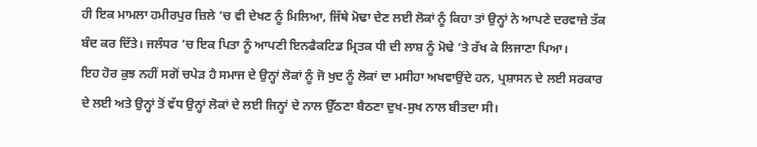ਹੀ ਇਕ ਮਾਮਲਾ ਹਮੀਰਪੁਰ ਜ਼ਿਲੇ ’ਚ ਵੀ ਦੇਖਣ ਨੂੰ ਮਿਲਿਆ, ਜਿੱਥੇ ਮੋਢਾ ਦੇਣ ਲਈ ਲੋਕਾਂ ਨੂੰ ਕਿਹਾ ਤਾਂ ਉਨ੍ਹਾਂ ਨੇ ਆਪਣੇ ਦਰਵਾਜ਼ੇ ਤੱਕ ਬੰਦ ਕਰ ਦਿੱਤੇ। ਜਲੰਧਰ ’ਚ ਇਕ ਪਿਤਾ ਨੂੰ ਆਪਣੀ ਇਨਫੈਕਟਿਡ ਮ੍ਰਿਤਕ ਧੀ ਦੀ ਲਾਸ਼ ਨੂੰ ਮੋਢੇ ’ਤੇ ਰੱਖ ਕੇ ਲਿਜਾਣਾ ਪਿਆ।
ਇਹ ਹੋਰ ਕੁਝ ਨਹੀਂ ਸਗੋਂ ਚਪੇੜ ਹੈ ਸਮਾਜ ਦੇ ਉਨ੍ਹਾਂ ਲੋਕਾਂ ਨੂੰ ਜੋ ਖੁਦ ਨੂੰ ਲੋਕਾਂ ਦਾ ਮਸੀਹਾ ਅਖਵਾਉਂਦੇ ਹਨ, ਪ੍ਰਸ਼ਾਸਨ ਦੇ ਲਈ ਸਰਕਾਰ ਦੇ ਲਈ ਅਤੇ ਉਨ੍ਹਾਂ ਤੋਂ ਵੱਧ ਉਨ੍ਹਾਂ ਲੋਕਾਂ ਦੇ ਲਈ ਜਿਨ੍ਹਾਂ ਦੇ ਨਾਲ ਉੱਠਣਾ ਬੈਠਣਾ ਦੁਖ-ਸੁਖ ਨਾਲ ਬੀਤਦਾ ਸੀ।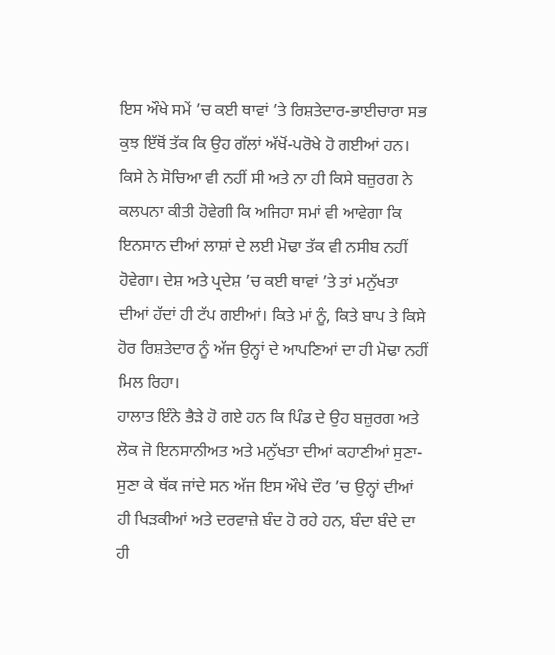ਇਸ ਔਖੇ ਸਮੇਂ ’ਚ ਕਈ ਥਾਵਾਂ ’ਤੇ ਰਿਸ਼ਤੇਦਾਰ-ਭਾਈਚਾਰਾ ਸਭ ਕੁਝ ਇੱਥੋਂ ਤੱਕ ਕਿ ਉਹ ਗੱਲਾਂ ਅੱਖੋਂ-ਪਰੋਖੇ ਹੋ ਗਈਆਂ ਹਨ। ਕਿਸੇ ਨੇ ਸੋਚਿਆ ਵੀ ਨਹੀਂ ਸੀ ਅਤੇ ਨਾ ਹੀ ਕਿਸੇ ਬਜ਼ੁਰਗ ਨੇ ਕਲਪਨਾ ਕੀਤੀ ਹੋਵੇਗੀ ਕਿ ਅਜਿਹਾ ਸਮਾਂ ਵੀ ਆਵੇਗਾ ਕਿ ਇਨਸਾਨ ਦੀਆਂ ਲਾਸ਼ਾਂ ਦੇ ਲਈ ਮੋਢਾ ਤੱਕ ਵੀ ਨਸੀਬ ਨਹੀਂ ਹੋਵੇਗਾ। ਦੇਸ਼ ਅਤੇ ਪ੍ਰਦੇਸ਼ ’ਚ ਕਈ ਥਾਵਾਂ ’ਤੇ ਤਾਂ ਮਨੁੱਖਤਾ ਦੀਆਂ ਹੱਦਾਂ ਹੀ ਟੱਪ ਗਈਆਂ। ਕਿਤੇ ਮਾਂ ਨੂੰ, ਕਿਤੇ ਬਾਪ ਤੇ ਕਿਸੇ ਹੋਰ ਰਿਸ਼ਤੇਦਾਰ ਨੂੰ ਅੱਜ ਉਨ੍ਹਾਂ ਦੇ ਆਪਣਿਆਂ ਦਾ ਹੀ ਮੋਢਾ ਨਹੀਂ ਮਿਲ ਰਿਹਾ।
ਹਾਲਾਤ ਇੰਨੇ ਭੈੜੇ ਹੋ ਗਏ ਹਨ ਕਿ ਪਿੰਡ ਦੇ ਉਹ ਬਜ਼ੁਰਗ ਅਤੇ ਲੋਕ ਜੋ ਇਨਸਾਨੀਅਤ ਅਤੇ ਮਨੁੱਖਤਾ ਦੀਆਂ ਕਹਾਣੀਆਂ ਸੁਣਾ-ਸੁਣਾ ਕੇ ਥੱਕ ਜਾਂਦੇ ਸਨ ਅੱਜ ਇਸ ਔਖੇ ਦੌਰ ’ਚ ਉਨ੍ਹਾਂ ਦੀਆਂ ਹੀ ਖਿੜਕੀਆਂ ਅਤੇ ਦਰਵਾਜ਼ੇ ਬੰਦ ਹੋ ਰਹੇ ਹਨ, ਬੰਦਾ ਬੰਦੇ ਦਾ ਹੀ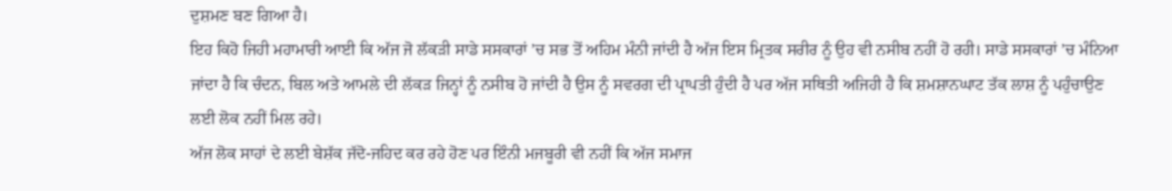ਦੁਸ਼ਮਣ ਬਣ ਗਿਆ ਹੈ।
ਇਹ ਕਿਹੋ ਜਿਹੀ ਮਹਾਮਾਰੀ ਆਈ ਕਿ ਅੱਜ ਜੋ ਲੱਕੜੀ ਸਾਡੇ ਸਸਕਾਰਾਂ ’ਚ ਸਭ ਤੋਂ ਅਹਿਮ ਮੰਨੀ ਜਾਂਦੀ ਹੈ ਅੱਜ ਇਸ ਮ੍ਰਿਤਕ ਸਰੀਰ ਨੂੰ ਉਹ ਵੀ ਨਸੀਬ ਨਹੀਂ ਹੋ ਰਹੀ। ਸਾਡੇ ਸਸਕਾਰਾਂ ’ਚ ਮੰਨਿਆ ਜਾਂਦਾ ਹੈ ਕਿ ਚੰਦਨ, ਬਿਲ ਅਤੇ ਆਮਲੇ ਦੀ ਲੱਕੜ ਜਿਨ੍ਹਾਂ ਨੂੰ ਨਸੀਬ ਹੋ ਜਾਂਦੀ ਹੈ ਉਸ ਨੂੰ ਸਵਰਗ ਦੀ ਪ੍ਰਾਪਤੀ ਹੁੰਦੀ ਹੈ ਪਰ ਅੱਜ ਸਥਿਤੀ ਅਜਿਹੀ ਹੈ ਕਿ ਸ਼ਮਸ਼ਾਨਘਾਟ ਤੱਕ ਲਾਸ਼ ਨੂੰ ਪਹੁੰਚਾਉਣ ਲਈ ਲੋਕ ਨਹੀਂ ਮਿਲ ਰਹੇ।
ਅੱਜ ਲੋਕ ਸਾਹਾਂ ਦੇ ਲਈ ਬੇਸ਼ੱਕ ਜੱਦੋ-ਜਹਿਦ ਕਰ ਰਹੇ ਹੋਣ ਪਰ ਇੰਨੀ ਮਜਬੂਰੀ ਵੀ ਨਹੀਂ ਕਿ ਅੱਜ ਸਮਾਜ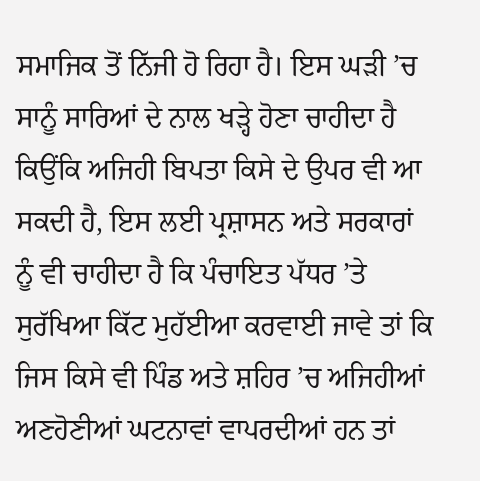ਸਮਾਜਿਕ ਤੋਂ ਨਿੱਜੀ ਹੋ ਰਿਹਾ ਹੈ। ਇਸ ਘੜੀ ’ਚ ਸਾਨੂੰ ਸਾਰਿਆਂ ਦੇ ਨਾਲ ਖੜ੍ਹੇ ਹੋਣਾ ਚਾਹੀਦਾ ਹੈ ਕਿਉਂਕਿ ਅਜਿਹੀ ਬਿਪਤਾ ਕਿਸੇ ਦੇ ਉਪਰ ਵੀ ਆ ਸਕਦੀ ਹੈ, ਇਸ ਲਈ ਪ੍ਰਸ਼ਾਸਨ ਅਤੇ ਸਰਕਾਰਾਂ ਨੂੰ ਵੀ ਚਾਹੀਦਾ ਹੈ ਕਿ ਪੰਚਾਇਤ ਪੱਧਰ ’ਤੇ ਸੁਰੱਖਿਆ ਕਿੱਟ ਮੁਹੱਈਆ ਕਰਵਾਈ ਜਾਵੇ ਤਾਂ ਕਿ ਜਿਸ ਕਿਸੇ ਵੀ ਪਿੰਡ ਅਤੇ ਸ਼ਹਿਰ ’ਚ ਅਜਿਹੀਆਂ ਅਣਹੋਣੀਆਂ ਘਟਨਾਵਾਂ ਵਾਪਰਦੀਆਂ ਹਨ ਤਾਂ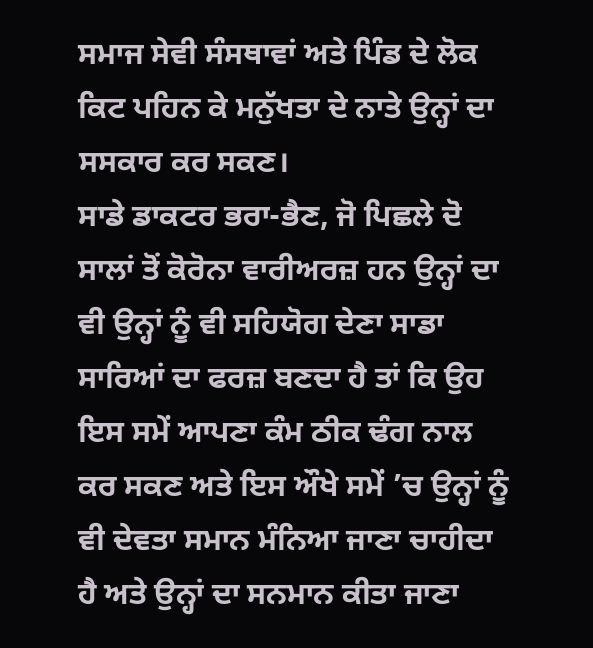ਸਮਾਜ ਸੇਵੀ ਸੰਸਥਾਵਾਂ ਅਤੇ ਪਿੰਡ ਦੇ ਲੋਕ ਕਿਟ ਪਹਿਨ ਕੇ ਮਨੁੱਖਤਾ ਦੇ ਨਾਤੇ ਉਨ੍ਹਾਂ ਦਾ ਸਸਕਾਰ ਕਰ ਸਕਣ।
ਸਾਡੇ ਡਾਕਟਰ ਭਰਾ-ਭੈਣ, ਜੋ ਪਿਛਲੇ ਦੋ ਸਾਲਾਂ ਤੋਂ ਕੋਰੋਨਾ ਵਾਰੀਅਰਜ਼ ਹਨ ਉਨ੍ਹਾਂ ਦਾ ਵੀ ਉਨ੍ਹਾਂ ਨੂੰ ਵੀ ਸਹਿਯੋਗ ਦੇਣਾ ਸਾਡਾ ਸਾਰਿਆਂ ਦਾ ਫਰਜ਼ ਬਣਦਾ ਹੈ ਤਾਂ ਕਿ ਉਹ ਇਸ ਸਮੇਂ ਆਪਣਾ ਕੰਮ ਠੀਕ ਢੰਗ ਨਾਲ ਕਰ ਸਕਣ ਅਤੇ ਇਸ ਔਖੇ ਸਮੇਂ ’ਚ ਉਨ੍ਹਾਂ ਨੂੰ ਵੀ ਦੇਵਤਾ ਸਮਾਨ ਮੰਨਿਆ ਜਾਣਾ ਚਾਹੀਦਾ ਹੈ ਅਤੇ ਉਨ੍ਹਾਂ ਦਾ ਸਨਮਾਨ ਕੀਤਾ ਜਾਣਾ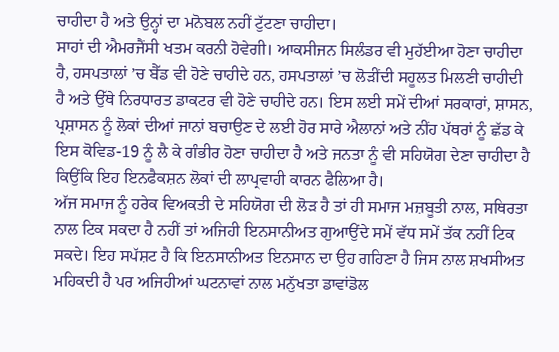ਚਾਹੀਦਾ ਹੈ ਅਤੇ ਉਨ੍ਹਾਂ ਦਾ ਮਨੋਬਲ ਨਹੀਂ ਟੁੱਟਣਾ ਚਾਹੀਦਾ।
ਸਾਹਾਂ ਦੀ ਐਮਰਜੈਂਸੀ ਖਤਮ ਕਰਨੀ ਹੋਵੇਗੀ। ਆਕਸੀਜਨ ਸਿਲੰਡਰ ਵੀ ਮੁਹੱਈਆ ਹੋਣਾ ਚਾਹੀਦਾ ਹੈ, ਹਸਪਤਾਲਾਂ ’ਚ ਬੈੱਡ ਵੀ ਹੋਣੇ ਚਾਹੀਦੇ ਹਨ, ਹਸਪਤਾਲਾਂ ’ਚ ਲੋੜੀਂਦੀ ਸਹੂਲਤ ਮਿਲਣੀ ਚਾਹੀਦੀ ਹੈ ਅਤੇ ਉੱਥੇ ਨਿਰਧਾਰਤ ਡਾਕਟਰ ਵੀ ਹੋਣੇ ਚਾਹੀਦੇ ਹਨ। ਇਸ ਲਈ ਸਮੇਂ ਦੀਆਂ ਸਰਕਾਰਾਂ, ਸ਼ਾਸਨ, ਪ੍ਰਸ਼ਾਸਨ ਨੂੰ ਲੋਕਾਂ ਦੀਆਂ ਜਾਨਾਂ ਬਚਾਉਣ ਦੇ ਲਈ ਹੋਰ ਸਾਰੇ ਐਲਾਨਾਂ ਅਤੇ ਨੀਂਹ ਪੱਥਰਾਂ ਨੂੰ ਛੱਡ ਕੇ ਇਸ ਕੋਵਿਡ-19 ਨੂੰ ਲੈ ਕੇ ਗੰਭੀਰ ਹੋਣਾ ਚਾਹੀਦਾ ਹੈ ਅਤੇ ਜਨਤਾ ਨੂੰ ਵੀ ਸਹਿਯੋਗ ਦੇਣਾ ਚਾਹੀਦਾ ਹੈ ਕਿਉਂਕਿ ਇਹ ਇਨਫੈਕਸ਼ਨ ਲੋਕਾਂ ਦੀ ਲਾਪ੍ਰਵਾਹੀ ਕਾਰਨ ਫੈਲਿਆ ਹੈ।
ਅੱਜ ਸਮਾਜ ਨੂੰ ਹਰੇਕ ਵਿਅਕਤੀ ਦੇ ਸਹਿਯੋਗ ਦੀ ਲੋੜ ਹੈ ਤਾਂ ਹੀ ਸਮਾਜ ਮਜ਼ਬੂਤੀ ਨਾਲ, ਸਥਿਰਤਾ ਨਾਲ ਟਿਕ ਸਕਦਾ ਹੈ ਨਹੀਂ ਤਾਂ ਅਜਿਹੀ ਇਨਸਾਨੀਅਤ ਗੁਆਉਂਦੇ ਸਮੇਂ ਵੱਧ ਸਮੇਂ ਤੱਕ ਨਹੀਂ ਟਿਕ ਸਕਦੇ। ਇਹ ਸਪੱਸ਼ਟ ਹੈ ਕਿ ਇਨਸਾਨੀਅਤ ਇਨਸਾਨ ਦਾ ਉਹ ਗਹਿਣਾ ਹੈ ਜਿਸ ਨਾਲ ਸ਼ਖਸੀਅਤ ਮਹਿਕਦੀ ਹੈ ਪਰ ਅਜਿਹੀਆਂ ਘਟਨਾਵਾਂ ਨਾਲ ਮਨੁੱਖਤਾ ਡਾਵਾਂਡੋਲ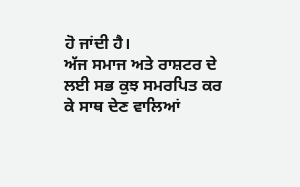ਹੋ ਜਾਂਦੀ ਹੈ।
ਅੱਜ ਸਮਾਜ ਅਤੇ ਰਾਸ਼ਟਰ ਦੇ ਲਈ ਸਭ ਕੁਝ ਸਮਰਪਿਤ ਕਰ ਕੇ ਸਾਥ ਦੇਣ ਵਾਲਿਆਂ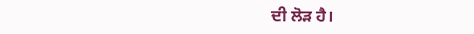ਦੀ ਲੋੜ ਹੈ।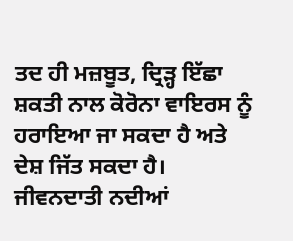ਤਦ ਹੀ ਮਜ਼ਬੂਤ, ਦ੍ਰਿੜ੍ਹ ਇੱਛਾ ਸ਼ਕਤੀ ਨਾਲ ਕੋਰੋਨਾ ਵਾਇਰਸ ਨੂੰ ਹਰਾਇਆ ਜਾ ਸਕਦਾ ਹੈ ਅਤੇ ਦੇਸ਼ ਜਿੱਤ ਸਕਦਾ ਹੈ।
ਜੀਵਨਦਾਤੀ ਨਦੀਆਂ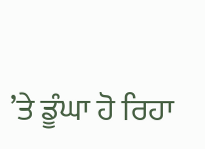’ਤੇ ਡੂੰਘਾ ਹੋ ਰਿਹਾ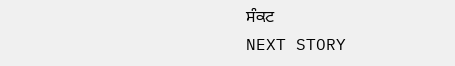ਸੰਕਟ
NEXT STORY